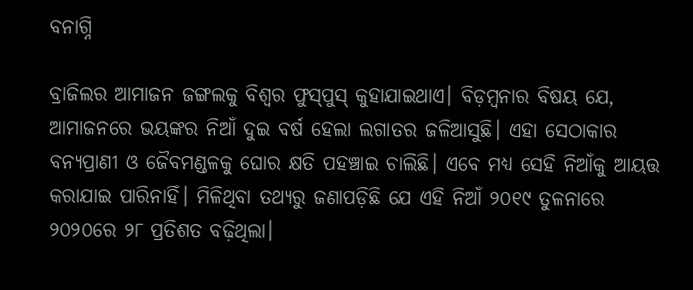ବନାଗ୍ନି

ବ୍ରାଜିଲର ଆମାଜନ ଜଙ୍ଗଲକୁ ବିଶ୍ୱର ଫୁସ୍‌ପୁସ୍‌ କୁହାଯାଇଥାଏ। ବିଡ଼ମ୍ବନାର ବିଷୟ ଯେ, ଆମାଜନରେ ଭୟଙ୍କର ନିଆଁ ଦୁଇ ବର୍ଷ ହେଲା ଲଗାତର ଜଳିଆସୁଛି। ଏହା ସେଠାକାର ବନ୍ୟପ୍ରାଣୀ ଓ ଜୈବମଣ୍ଡଳକୁ ଘୋର କ୍ଷତି ପହଞ୍ଚାଇ ଚାଲିଛି। ଏବେ ମଧ୍ୟ ସେହି ନିଆଁକୁ ଆୟତ୍ତ କରାଯାଇ ପାରିନାହିଁ। ମିଳିଥିବା ତଥ୍ୟରୁ ଜଣାପଡ଼ିଛି ଯେ ଏହି ନିଆଁ ୨୦୧୯ ତୁଳନାରେ ୨୦୨୦ରେ ୨୮ ପ୍ରତିଶତ ବଢ଼ିଥିଲା।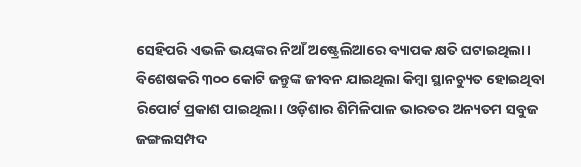ସେହିପରି ଏଭଳି ଭୟଙ୍କର ନିଆଁ ଅଷ୍ଟ୍ରେଲିଆରେ ବ୍ୟାପକ କ୍ଷତି ଘଟାଇଥିଲା। ବିଶେଷକରି ୩୦୦ କୋଟି ଜନ୍ତୁଙ୍କ ଜୀବନ ଯାଇଥିଲା କିମ୍ବା ସ୍ଥାନଚ୍ୟୁତ ହୋଇଥିବା ରିପୋର୍ଟ ପ୍ରକାଶ ପାଇଥିଲା। ଓଡ଼ିଶାର ଶିମିଳିପାଳ ଭାରତର ଅନ୍ୟତମ ସବୁଜ ଜଙ୍ଗଲସମ୍ପଦ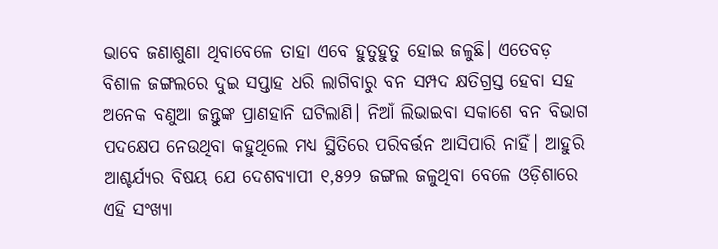ଭାବେ ଜଣାଶୁଣା ଥିବାବେଳେ ତାହା ଏବେ ହୁତୁହୁତୁ ହୋଇ ଜଳୁଛି। ଏତେବଡ଼ ବିଶାଳ ଜଙ୍ଗଲରେ ଦୁଇ ସପ୍ତାହ ଧରି ଲାଗିବାରୁ ବନ ସମ୍ପଦ କ୍ଷତିଗ୍ରସ୍ତ ହେବା ସହ ଅନେକ ବଣୁଆ ଜନ୍ତୁଙ୍କ ପ୍ରାଣହାନି ଘଟିଲାଣି। ନିଆଁ ଲିଭାଇବା ସକାଶେ ବନ ବିଭାଗ ପଦକ୍ଷେପ ନେଉଥିବା କହୁଥିଲେ ମଧ୍ୟ ସ୍ଥିତିରେ ପରିବର୍ତ୍ତନ ଆସିପାରି ନାହିଁ। ଆହୁରି ଆଶ୍ଚର୍ଯ୍ୟର ବିଷୟ ଯେ ଦେଶବ୍ୟାପୀ ୧,୫୨୨ ଜଙ୍ଗଲ ଜଳୁଥିବା ବେଳେ ଓଡ଼ିଶାରେ ଏହି ସଂଖ୍ୟା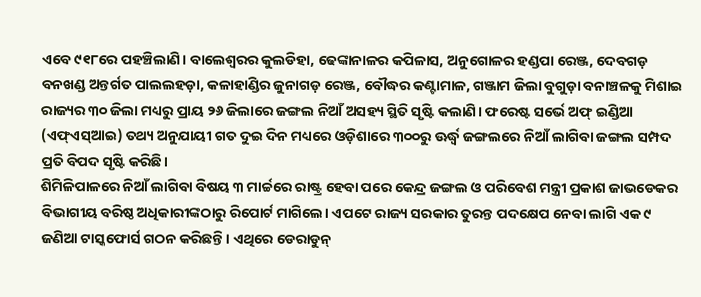ଏବେ ୯୧୮ରେ ପହଞ୍ଚିଲାଣି। ବାଲେଶ୍ୱରର କୁଲଡିହା, ଢେଙ୍କାନାଳର କପିଳାସ, ଅନୁଗୋଳର ହଣ୍ଡପା ରେଞ୍ଜ, ଦେବଗଡ଼ ବନଖଣ୍ଡ ଅନ୍ତର୍ଗତ ପାଲଲହଡ଼ା, କଳାହାଣ୍ଡିର ଜୁନାଗଡ଼ ରେଞ୍ଜ, ବୌଦ୍ଧର କଣ୍ଟାମାଳ, ଗଞ୍ଜାମ ଜିଲା ବୁଗୁଡ଼ା ବନାଞ୍ଚଳକୁ ମିଶାଇ ରାଜ୍ୟର ୩୦ ଜିଲା ମଧ୍ୟରୁ ପ୍ରାୟ ୨୬ ଜିଲାରେ ଜଙ୍ଗଲ ନିଆଁ ଅସହ୍ୟ ସ୍ଥିତି ସୃଷ୍ଟି କଲାଣି। ଫରେଷ୍ଟ ସର୍ଭେ ଅଫ୍‌ ଇଣ୍ଡିଆ (ଏଫ୍‌ଏସ୍‌ଆଇ) ତଥ୍ୟ ଅନୁଯାୟୀ ଗତ ଦୁଇ ଦିନ ମଧ୍ୟରେ ଓଡ଼ିଶାରେ ୩୦୦ରୁ ଊର୍ଦ୍ଧ୍ୱ ଜଙ୍ଗଲରେ ନିଆଁ ଲାଗିବା ଜଙ୍ଗଲ ସମ୍ପଦ ପ୍ରତି ବିପଦ ସୃଷ୍ଟି କରିଛି।
ଶିମିଳିପାଳରେ ନିଆଁ ଲାଗିବା ବିଷୟ ୩ ମାର୍ଚ୍ଚରେ ରାଷ୍ଟ୍ର ହେବା ପରେ କେନ୍ଦ୍ର ଜଙ୍ଗଲ ଓ ପରିବେଶ ମନ୍ତ୍ରୀ ପ୍ରକାଶ ଜାଭଡେକର ବିଭାଗୀୟ ବରିଷ୍ଠ ଅଧିକାରୀଙ୍କଠାରୁ ରିପୋର୍ଟ ମାଗିଲେ। ଏପଟେ ରାଜ୍ୟ ସରକାର ତୁରନ୍ତ ପଦକ୍ଷେପ ନେବା ଲାଗି ଏକ ୯ ଜଣିଆ ଟାସ୍କଫୋର୍ସ ଗଠନ କରିଛନ୍ତି। ଏଥିରେ ଡେରାଡୁନ୍‌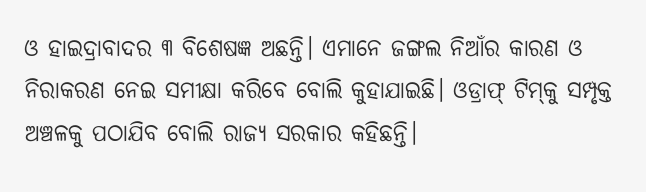ଓ ହାଇଦ୍ରାବାଦର ୩ ବିଶେଷଜ୍ଞ ଅଛନ୍ତି। ଏମାନେ ଜଙ୍ଗଲ ନିଆଁର କାରଣ ଓ ନିରାକରଣ ନେଇ ସମୀକ୍ଷା କରିବେ ବୋଲି କୁହାଯାଇଛି। ଓଡ୍ରାଫ୍‌ ଟିମ୍‌କୁ ସମ୍ପୃକ୍ତ ଅଞ୍ଚଳକୁ ପଠାଯିବ ବୋଲି ରାଜ୍ୟ ସରକାର କହିଛନ୍ତି।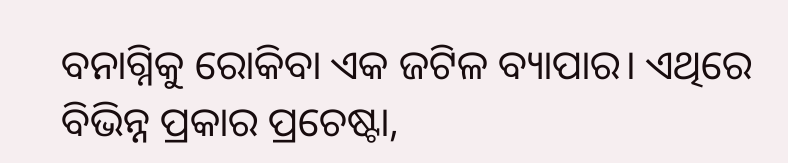ବନାଗ୍ନିକୁ ରୋକିବା ଏକ ଜଟିଳ ବ୍ୟାପାର। ଏଥିରେ ବିଭିନ୍ନ ପ୍ରକାର ପ୍ରଚେଷ୍ଟା,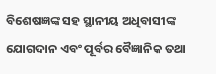ବିଶେଷଜ୍ଞଙ୍କ ସହ ସ୍ଥାନୀୟ ଅଧିବାସୀଙ୍କ ଯୋଗଦାନ ଏବଂ ପୂର୍ବର ବୈଜ୍ଞାନିକ ତଥା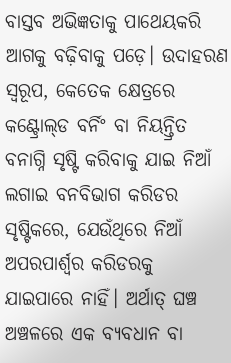ବାସ୍ତବ ଅଭିଜ୍ଞତାକୁ ପାଥେୟକରି ଆଗକୁ ବଢ଼ିବାକୁ ପଡ଼େ। ଉଦାହରଣ ସ୍ବରୂପ, କେତେକ କ୍ଷେତ୍ରରେ କଣ୍ଟ୍ରୋଲ୍‌ଡ ବର୍ନିଂ ବା ନିୟନ୍ତ୍ରିତ ବନାଗ୍ନି ସୃଷ୍ଟି କରିବାକୁ ଯାଇ ନିଆଁ ଲଗାଇ ବନବିଭାଗ କରିଡର ସୃଷ୍ଟିକରେ, ଯେଉଁଥିରେ ନିଆଁ ଅପରପାର୍ଶ୍ୱର କରିଡରକୁ ଯାଇପାରେ ନାହିଁ। ଅର୍ଥାତ୍‌ ଘଞ୍ଚ ଅଞ୍ଚଳରେ ଏକ ବ୍ୟବଧାନ ବା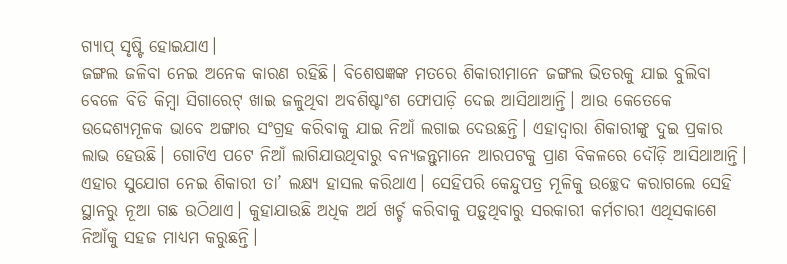ଗ୍ୟାପ୍‌ ସୃଷ୍ଟି ହୋଇଯାଏ।
ଜଙ୍ଗଲ ଜଳିବା ନେଇ ଅନେକ କାରଣ ରହିଛି। ବିଶେଷଜ୍ଞଙ୍କ ମତରେ ଶିକାରୀମାନେ ଜଙ୍ଗଲ ଭିତରକୁ ଯାଇ ବୁଲିବା ବେଳେ ବିଡି କିମ୍ବା ସିଗାରେଟ୍‌ ଖାଇ ଜଳୁଥିବା ଅବଶିଷ୍ଟାଂଶ ଫୋପାଡ଼ି ଦେଇ ଆସିଥାଆନ୍ତି। ଆଉ କେତେକେ ଉଦ୍ଦେଶ୍ୟମୂଳକ ଭାବେ ଅଙ୍ଗାର ସଂଗ୍ରହ କରିବାକୁ ଯାଇ ନିଆଁ ଲଗାଇ ଦେଉଛନ୍ତି। ଏହାଦ୍ୱାରା ଶିକାରୀଙ୍କୁ ଦୁଇ ପ୍ରକାର ଲାଭ ହେଉଛି। ଗୋଟିଏ ପଟେ ନିଆଁ ଲାଗିଯାଉଥିବାରୁ ବନ୍ୟଜନ୍ତୁମାନେ ଆରପଟକୁ ପ୍ରାଣ ବିକଳରେ ଦୌଡ଼ି ଆସିଥାଆନ୍ତି। ଏହାର ସୁଯୋଗ ନେଇ ଶିକାରୀ ତା’ ଲକ୍ଷ୍ୟ ହାସଲ କରିଥାଏ। ସେହିପରି କେନ୍ଦୁପତ୍ର ମୂଳିକୁ ଉଚ୍ଛେଦ କରାଗଲେ ସେହି ସ୍ଥାନରୁ ନୂଆ ଗଛ ଉଠିଥାଏ। କୁହାଯାଉଛି ଅଧିକ ଅର୍ଥ ଖର୍ଚ୍ଚ କରିବାକୁ ପଡ଼ୁଥିବାରୁ ସରକାରୀ କର୍ମଚାରୀ ଏଥିସକାଶେ ନିଆଁକୁ ସହଜ ମାଧ୍ୟମ କରୁଛନ୍ତି।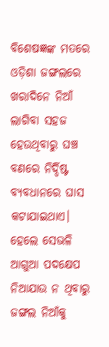ବିଶେଷଜ୍ଞଙ୍କ ମତରେ ଓଡ଼ିଶା ଜଙ୍ଗଲରେ ଖରାଦିନେ ନିଆଁ ଲାଗିବା ସହଜ ହେଉଥିବାରୁ ଘଞ୍ଚ ବଣରେ ନିର୍ଦ୍ଦିଷ୍ଟ ବ୍ୟବଧାନରେ ଘାସ କଟାଯାଇଥାଏ। ହେଲେ ସେଭଳି ଆଗୁଆ ପଦକ୍ଷେପ ନିଆଯାଉ ନ ଥିବାରୁ ଜଙ୍ଗଲ ନିଆଁକୁ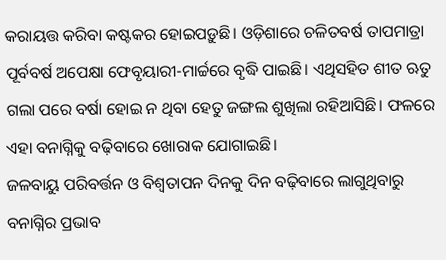କରାୟତ୍ତ କରିବା କଷ୍ଟକର ହୋଇପଡ଼ୁଛି। ଓଡ଼ିଶାରେ ଚଳିତବର୍ଷ ତାପମାତ୍ରା ପୂର୍ବବର୍ଷ ଅପେକ୍ଷା ଫେବୃୟାରୀ-ମାର୍ଚ୍ଚରେ ବୃଦ୍ଧି ପାଇଛି। ଏଥିସହିତ ଶୀତ ଋତୁ ଗଲା ପରେ ବର୍ଷା ହୋଇ ନ ଥିବା ହେତୁ ଜଙ୍ଗଲ ଶୁଖିଲା ରହିଆସିଛି। ଫଳରେ ଏହା ବନାଗ୍ନିକୁ ବଢ଼ିବାରେ ଖୋରାକ ଯୋଗାଇଛି।
ଜଳବାୟୁ ପରିବର୍ତ୍ତନ ଓ ବିଶ୍ୱତାପନ ଦିନକୁ ଦିନ ବଢ଼ିବାରେ ଲାଗୁଥିବାରୁ ବନାଗ୍ନିର ପ୍ରଭାବ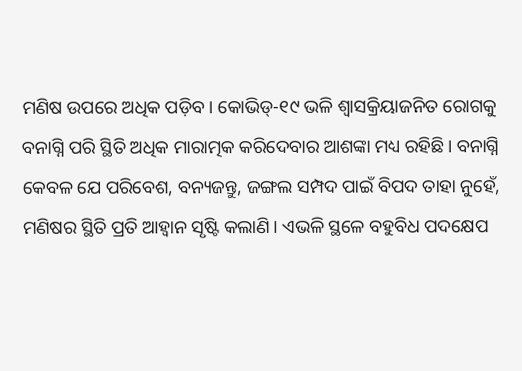ମଣିଷ ଉପରେ ଅଧିକ ପଡ଼ିବ। କୋଭିଡ୍‌-୧୯ ଭଳି ଶ୍ୱାସକ୍ରିୟାଜନିତ ରୋଗକୁ ବନାଗ୍ନି ପରି ସ୍ଥିତି ଅଧିକ ମାରାତ୍ମକ କରିଦେବାର ଆଶଙ୍କା ମଧ୍ୟ ରହିଛି। ବନାଗ୍ନି କେବଳ ଯେ ପରିବେଶ, ବନ୍ୟଜନ୍ତୁ, ଜଙ୍ଗଲ ସମ୍ପଦ ପାଇଁ ବିପଦ ତାହା ନୁହେଁ, ମଣିଷର ସ୍ଥିତି ପ୍ରତି ଆହ୍ବାନ ସୃଷ୍ଟି କଲାଣି। ଏଭଳି ସ୍ଥଳେ ବହୁବିଧ ପଦକ୍ଷେପ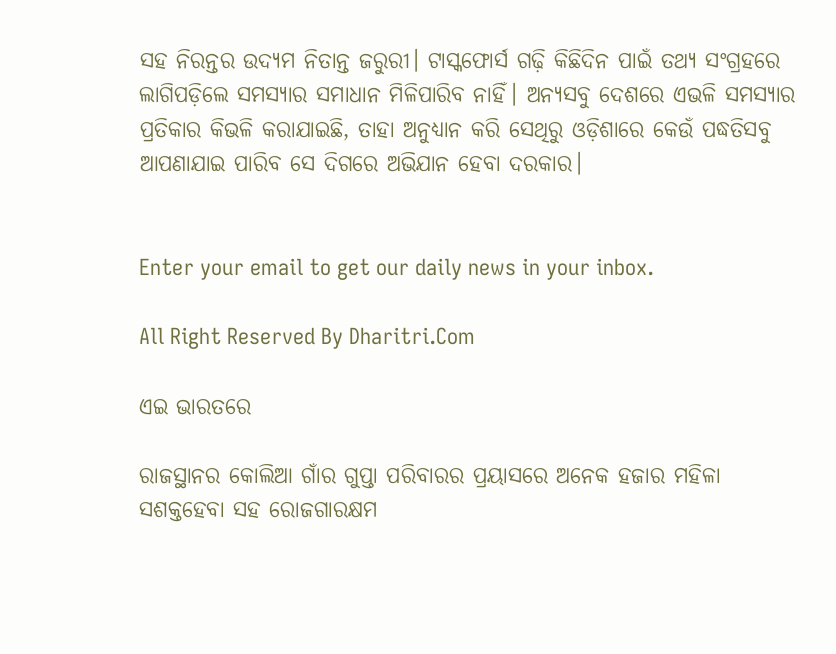ସହ ନିରନ୍ତର ଉଦ୍ୟମ ନିତାନ୍ତ ଜରୁରୀ। ଟାସ୍କଫୋର୍ସ ଗଢ଼ି କିଛିଦିନ ପାଇଁ ତଥ୍ୟ ସଂଗ୍ରହରେ ଲାଗିପଡ଼ିଲେ ସମସ୍ୟାର ସମାଧାନ ମିଳିପାରିବ ନାହିଁ। ଅନ୍ୟସବୁ ଦେଶରେ ଏଭଳି ସମସ୍ୟାର ପ୍ରତିକାର କିଭଳି କରାଯାଇଛି, ତାହା ଅନୁଧ୍ୟାନ କରି ସେଥିରୁ ଓଡ଼ିଶାରେ କେଉଁ ପଦ୍ଧତିସବୁ ଆପଣାଯାଇ ପାରିବ ସେ ଦିଗରେ ଅଭିଯାନ ହେବା ଦରକାର।


Enter your email to get our daily news in your inbox.

All Right Reserved By Dharitri.Com

ଏଇ ଭାରତରେ

ରାଜସ୍ଥାନର କୋଲିଆ ଗାଁର ଗୁପ୍ତା ପରିବାରର ପ୍ରୟାସରେ ଅନେକ ହଜାର ମହିଳା ସଶକ୍ତହେବା ସହ ରୋଜଗାରକ୍ଷମ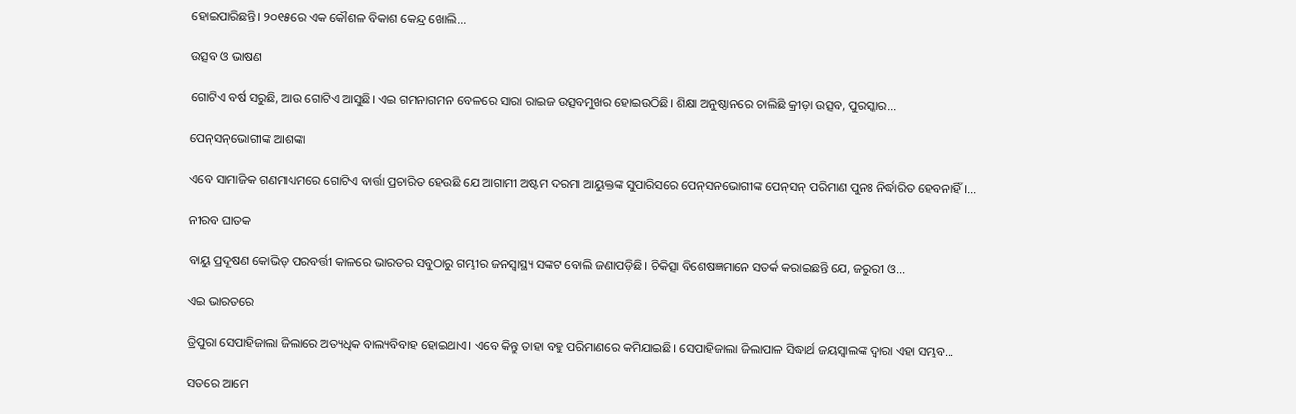ହୋଇପାରିଛନ୍ତି। ୨୦୧୫ରେ ଏକ କୌଶଳ ବିକାଶ କେନ୍ଦ୍ର ଖୋଲି...

ଉତ୍ସବ ଓ ଭାଷଣ

ଗୋଟିଏ ବର୍ଷ ସରୁଛି, ଆଉ ଗୋଟିଏ ଆସୁଛି। ଏଇ ଗମନାଗମନ ବେଳରେ ସାରା ରାଇଜ ଉତ୍ସବମୁଖର ହୋଇଉଠିଛି। ଶିକ୍ଷା ଅନୁଷ୍ଠାନରେ ଚାଲିଛି କ୍ରୀଡ଼ା ଉତ୍ସବ, ପୁରସ୍କାର...

ପେନ୍‌ସନ୍‌ଭୋଗୀଙ୍କ ଆଶଙ୍କା

ଏବେ ସାମାଜିକ ଗଣମାଧ୍ୟମରେ ଗୋଟିଏ ବାର୍ତ୍ତା ପ୍ରଚାରିତ ହେଉଛି ଯେ ଆଗାମୀ ଅଷ୍ଟମ ଦରମା ଆୟୁକ୍ତଙ୍କ ସୁପାରିସରେ ପେନ୍‌ସନଭୋଗୀଙ୍କ ପେନ୍‌ସନ୍‌ ପରିମାଣ ପୁନଃ ନିର୍ଦ୍ଧାରିତ ହେବନାହିଁ।...

ନୀରବ ଘାତକ

ବାୟୁ ପ୍ରଦୂଷଣ କୋଭିଡ୍‌ ପରବର୍ତ୍ତୀ କାଳରେ ଭାରତର ସବୁଠାରୁ ଗମ୍ଭୀର ଜନସ୍ବାସ୍ଥ୍ୟ ସଙ୍କଟ ବୋଲି ଜଣାପଡ଼ିଛି। ଚିକିତ୍ସା ବିଶେଷଜ୍ଞମାନେ ସତର୍କ କରାଇଛନ୍ତି ଯେ, ଜରୁରୀ ଓ...

ଏଇ ଭାରତରେ

ତ୍ରିପୁରା ସେପାହିଜାଲା ଜିଲାରେ ଅତ୍ୟଧିକ ବାଲ୍ୟବିବାହ ହୋଇଥାଏ। ଏବେ କିନ୍ତୁ ତାହା ବହୁ ପରିମାଣରେ କମିଯାଇଛି। ସେପାହିଜାଲା ଜିଲାପାଳ ସିଦ୍ଧାର୍ଥ ଜୟସ୍ବାଲଙ୍କ ଦ୍ୱାରା ଏହା ସମ୍ଭବ...

ସତରେ ଆମେ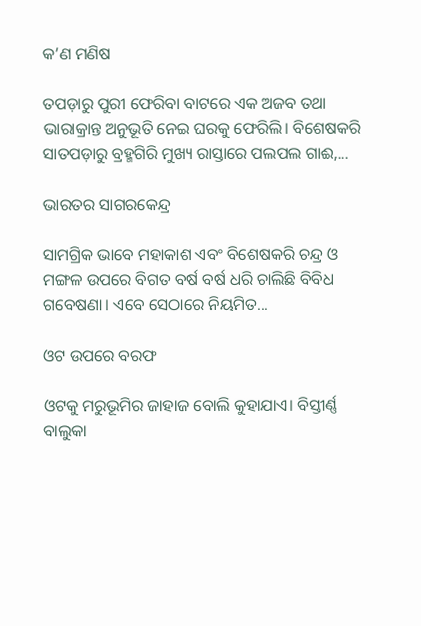କ’ଣ ମଣିଷ

ତପଡ଼ାରୁ ପୁରୀ ଫେରିବା ବାଟରେ ଏକ ଅଜବ ତଥା ଭାରାକ୍ରାନ୍ତ ଅନୁଭୂତି ନେଇ ଘରକୁ ଫେରିଲି। ବିଶେଷକରି ସାତପଡ଼ାରୁ ବ୍ରହ୍ମଗିରି ମୁଖ୍ୟ ରାସ୍ତାରେ ପଲପଲ ଗାଈ,...

ଭାରତର ସାଗରକେନ୍ଦ୍ର

ସାମଗ୍ରିକ ଭାବେ ମହାକାଶ ଏବଂ ବିଶେଷକରି ଚନ୍ଦ୍ର ଓ ମଙ୍ଗଳ ଉପରେ ବିଗତ ବର୍ଷ ବର୍ଷ ଧରି ଚାଲିଛି ବିବିଧ ଗବେଷଣା। ଏବେ ସେଠାରେ ନିୟମିତ...

ଓଟ ଉପରେ ବରଫ

ଓଟକୁ ମରୁଭୂମିର ଜାହାଜ ବୋଲି କୁହାଯାଏ। ବିସ୍ତୀର୍ଣ୍ଣ ବାଲୁକା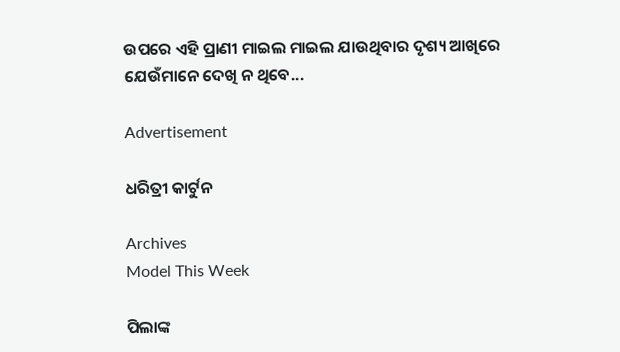ଉପରେ ଏହି ପ୍ରାଣୀ ମାଇଲ ମାଇଲ ଯାଉଥିବାର ଦୃଶ୍ୟ ଆଖିରେ ଯେଉଁମାନେ ଦେଖି ନ ଥିବେ...

Advertisement

ଧରିତ୍ରୀ କାର୍ଟୁନ

Archives
Model This Week

ପିଲାଙ୍କ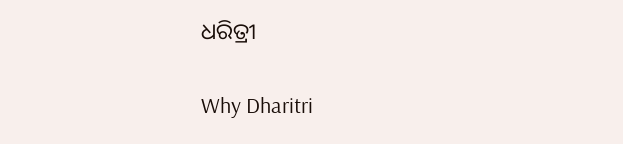ଧରିତ୍ରୀ

Why Dharitri